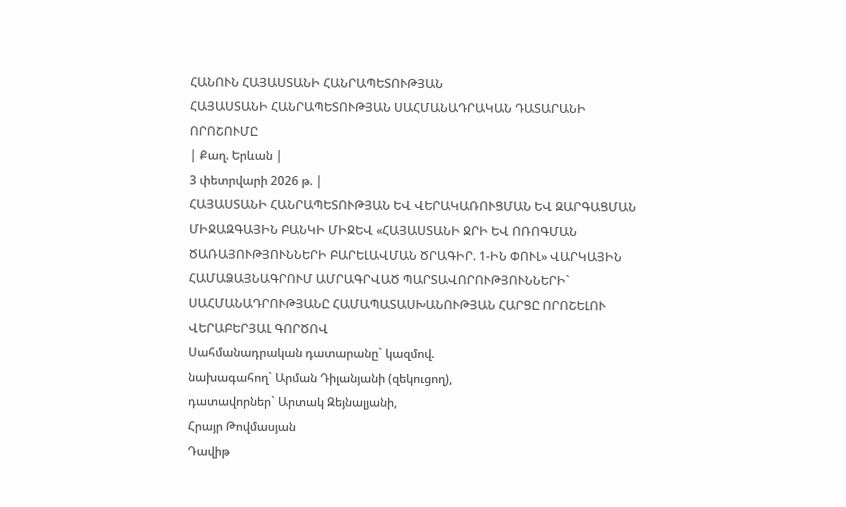ՀԱՆՈՒՆ ՀԱՅԱՍՏԱՆԻ ՀԱՆՐԱՊԵՏՈՒԹՅԱՆ
ՀԱՅԱՍՏԱՆԻ ՀԱՆՐԱՊԵՏՈՒԹՅԱՆ ՍԱՀՄԱՆԱԴՐԱԿԱՆ ԴԱՏԱՐԱՆԻ ՈՐՈՇՈՒՄԸ
| Քաղ. Երևան |
3 փետրվարի 2026 թ. |
ՀԱՅԱՍՏԱՆԻ ՀԱՆՐԱՊԵՏՈՒԹՅԱՆ ԵՎ ՎԵՐԱԿԱՌՈՒՑՄԱՆ ԵՎ ԶԱՐԳԱՑՄԱՆ ՄԻՋԱԶԳԱՅԻՆ ԲԱՆԿԻ ՄԻՋԵՎ «ՀԱՅԱՍՏԱՆԻ ՋՐԻ ԵՎ ՈՌՈԳՄԱՆ ԾԱՌԱՅՈՒԹՅՈՒՆՆԵՐԻ ԲԱՐԵԼԱՎՄԱՆ ԾՐԱԳԻՐ. 1-ԻՆ ՓՈՒԼ» ՎԱՐԿԱՅԻՆ ՀԱՄԱՁԱՅՆԱԳՐՈՒՄ ԱՄՐԱԳՐՎԱԾ ՊԱՐՏԱՎՈՐՈՒԹՅՈՒՆՆԵՐԻ` ՍԱՀՄԱՆԱԴՐՈՒԹՅԱՆԸ ՀԱՄԱՊԱՏԱՍԽԱՆՈՒԹՅԱՆ ՀԱՐՑԸ ՈՐՈՇԵԼՈՒ ՎԵՐԱԲԵՐՅԱԼ ԳՈՐԾՈՎ
Սահմանադրական դատարանը` կազմով.
նախագահող` Արման Դիլանյանի (զեկուցող),
դատավորներ` Արտակ Զեյնալյանի,
Հրայր Թովմասյան
Դավիթ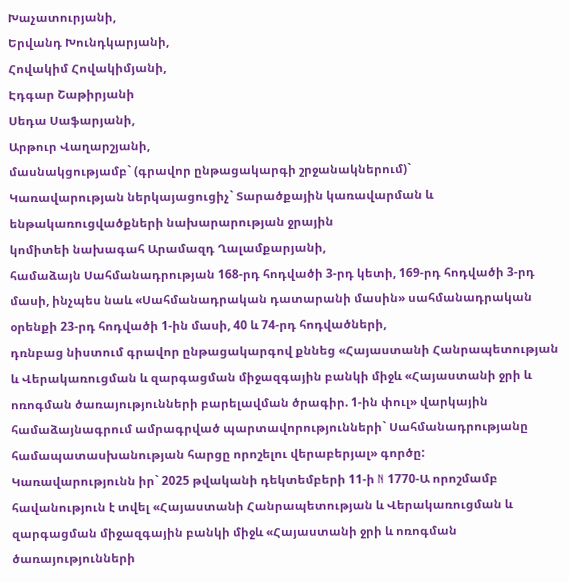Խաչատուրյանի,
Երվանդ Խունդկարյանի,
Հովակիմ Հովակիմյանի,
Էդգար Շաթիրյանի
Սեդա Սաֆարյանի,
Արթուր Վաղարշյանի,
մասնակցությամբ` (գրավոր ընթացակարգի շրջանակներում)`
Կառավարության ներկայացուցիչ` Տարածքային կառավարման և
ենթակառուցվածքների նախարարության ջրային
կոմիտեի նախագահ Արամազդ Ղալամքարյանի,
համաձայն Սահմանադրության 168-րդ հոդվածի 3-րդ կետի, 169-րդ հոդվածի 3-րդ մասի, ինչպես նաև «Սահմանադրական դատարանի մասին» սահմանադրական օրենքի 23-րդ հոդվածի 1-ին մասի, 40 և 74-րդ հոդվածների,
դռնբաց նիստում գրավոր ընթացակարգով քննեց «Հայաստանի Հանրապետության և Վերակառուցման և զարգացման միջազգային բանկի միջև «Հայաստանի ջրի և ոռոգման ծառայությունների բարելավման ծրագիր. 1-ին փուլ» վարկային համաձայնագրում ամրագրված պարտավորությունների` Սահմանադրությանը համապատասխանության հարցը որոշելու վերաբերյալ» գործը:
Կառավարությունն իր` 2025 թվականի դեկտեմբերի 11-ի N 1770-Ա որոշմամբ հավանություն է տվել «Հայաստանի Հանրապետության և Վերակառուցման և զարգացման միջազգային բանկի միջև «Հայաստանի ջրի և ոռոգման ծառայությունների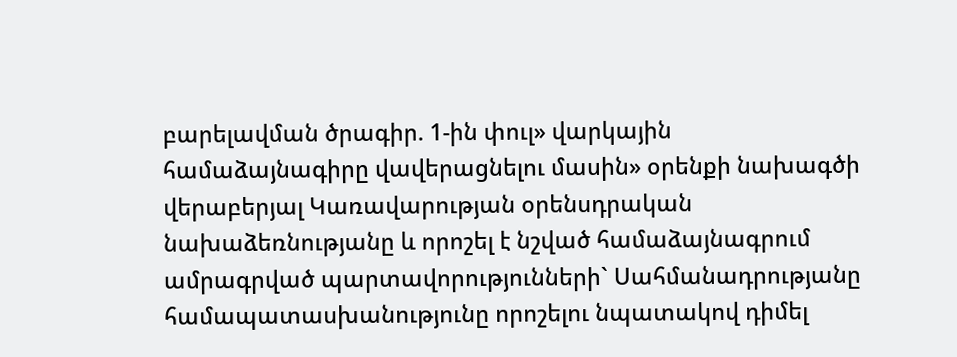բարելավման ծրագիր. 1-ին փուլ» վարկային համաձայնագիրը վավերացնելու մասին» օրենքի նախագծի վերաբերյալ Կառավարության օրենսդրական նախաձեռնությանը և որոշել է նշված համաձայնագրում ամրագրված պարտավորությունների` Սահմանադրությանը համապատասխանությունը որոշելու նպատակով դիմել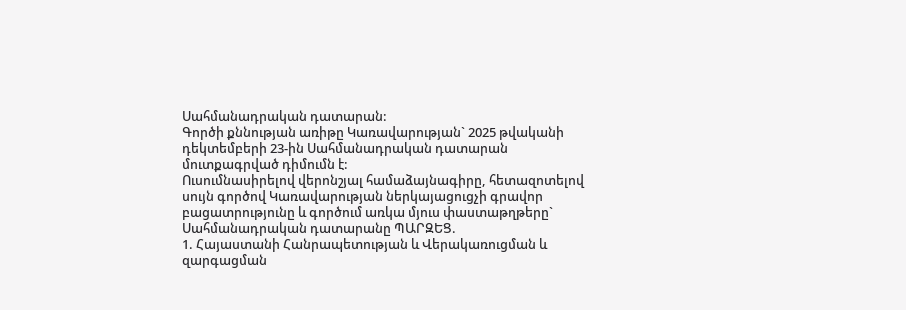Սահմանադրական դատարան:
Գործի քննության առիթը Կառավարության` 2025 թվականի դեկտեմբերի 23-ին Սահմանադրական դատարան մուտքագրված դիմումն է:
Ուսումնասիրելով վերոնշյալ համաձայնագիրը, հետազոտելով սույն գործով Կառավարության ներկայացուցչի գրավոր բացատրությունը և գործում առկա մյուս փաստաթղթերը` Սահմանադրական դատարանը ՊԱՐԶԵՑ.
1. Հայաստանի Հանրապետության և Վերակառուցման և զարգացման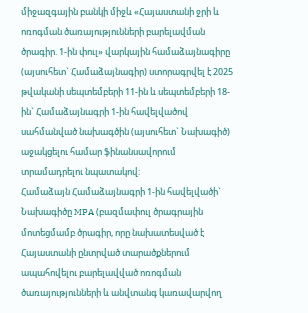միջազգային բանկի միջև «Հայաստանի ջրի և ոռոգման ծառայությունների բարելավման ծրագիր. 1-ին փուլ» վարկային համաձայնագիրը (այսուհետ` Համաձայնագիր) ստորագրվել է 2025 թվականի սեպտեմբերի 11-ին և սեպտեմբերի 18-ին` Համաձայնագրի 1-ին հավելվածով սահմանված նախագծին (այսուհետ` Նախագիծ) աջակցելու համար ֆինանսավորում տրամադրելու նպատակով:
Համաձայն Համաձայնագրի 1-ին հավելվածի` Նախագիծը MPA (բազմափուլ ծրագրային մոտեցմամբ ծրագիր, որը նախատեսված է Հայաստանի ընտրված տարածքներում ապահովելու բարելավված ոռոգման ծառայությունների և անվտանգ կառավարվող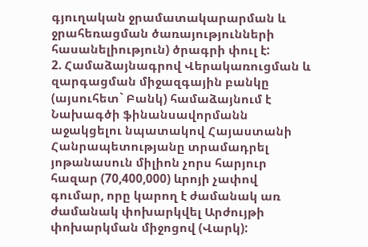գյուղական ջրամատակարարման և ջրահեռացման ծառայությունների հասանելիություն) ծրագրի փուլ է:
2. Համաձայնագրով Վերակառուցման և զարգացման միջազգային բանկը (այսուհետ` Բանկ) համաձայնում է Նախագծի ֆինանսավորմանն աջակցելու նպատակով Հայաստանի Հանրապետությանը տրամադրել յոթանասուն միլիոն չորս հարյուր հազար (70,400,000) ևրոյի չափով գումար, որը կարող է ժամանակ առ ժամանակ փոխարկվել Արժույթի փոխարկման միջոցով (Վարկ):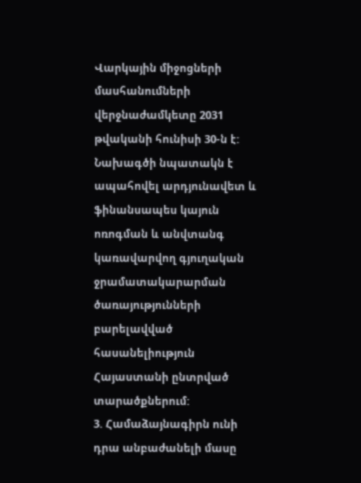Վարկային միջոցների մասհանումների վերջնաժամկետը 2031 թվականի հունիսի 30-ն է:
Նախագծի նպատակն է ապահովել արդյունավետ և ֆինանսապես կայուն ոռոգման և անվտանգ կառավարվող գյուղական ջրամատակարարման ծառայությունների բարելավված հասանելիություն Հայաստանի ընտրված տարածքներում:
3. Համաձայնագիրն ունի դրա անբաժանելի մասը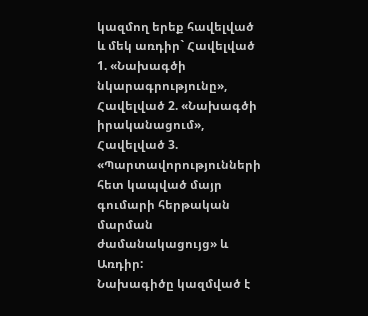կազմող երեք հավելված և մեկ առդիր` Հավելված 1. «Նախագծի նկարագրությունը», Հավելված 2. «Նախագծի իրականացում», Հավելված 3. «Պարտավորությունների հետ կապված մայր գումարի հերթական մարման ժամանակացույց» և Առդիր:
Նախագիծը կազմված է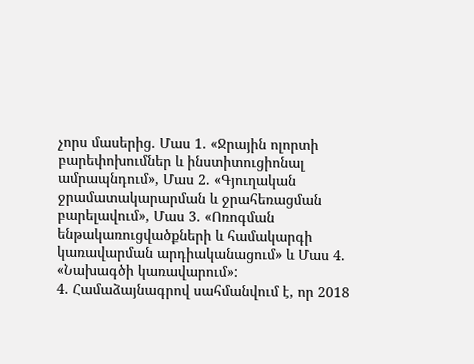չորս մասերից. Մաս 1. «Ջրային ոլորտի բարեփոխումներ և ինստիտուցիոնալ ամրապնդում», Մաս 2. «Գյուղական ջրամատակարարման և ջրահեռացման բարելավում», Մաս 3. «Ոռոգման ենթակառուցվածքների և համակարգի կառավարման արդիականացում» և Մաս 4. «Նախագծի կառավարում»:
4. Համաձայնագրով սահմանվում է, որ 2018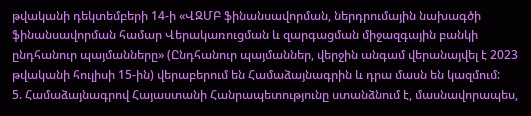թվականի դեկտեմբերի 14-ի «ՎԶՄԲ ֆինանսավորման, ներդրումային նախագծի ֆինանսավորման համար Վերակառուցման և զարգացման միջազգային բանկի ընդհանուր պայմանները» (Ընդհանուր պայմաններ, վերջին անգամ վերանայվել է 2023 թվականի հուլիսի 15-ին) վերաբերում են Համաձայնագրին և դրա մասն են կազմում:
5. Համաձայնագրով Հայաստանի Հանրապետությունը ստանձնում է, մասնավորապես,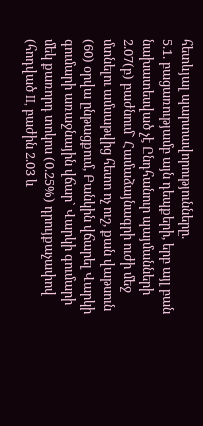հետևյալ պարտավորությունները.
5.1. բացառությամբ այն դեպքերի, երբ այլ բան նախատեսված չէ Ընդհանուր պայմանների 2.07(բ) բաժնում` Համաձայնագրի ուժի մեջ մտնելու ամսաթվից հետո ոչ ուշ, քան վաթսուն (60) օրվա ընթացքում, Բանկին վճարել Վարկի գումարի առաջնային վճար` Վարկի գումարի մեկ քառորդ տոկոս (0.25%) դրույքաչափով (հոդված II, բաժին 2.03 և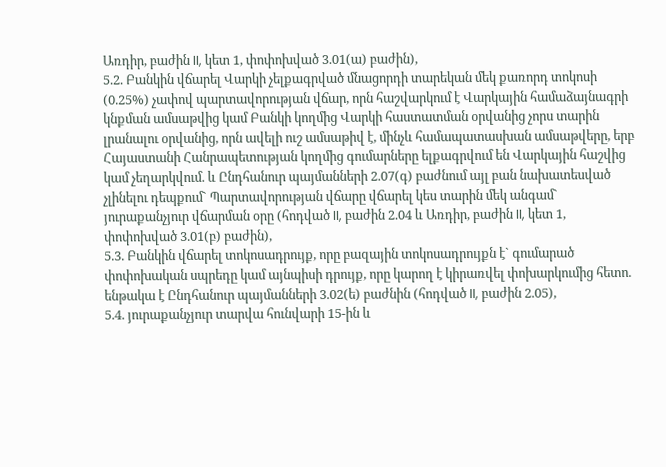Առդիր, բաժին II, կետ 1, փոփոխված 3.01(ա) բաժին),
5.2. Բանկին վճարել Վարկի չելքագրված մնացորդի տարեկան մեկ քառորդ տոկոսի (0.25%) չափով պարտավորության վճար, որն հաշվարկում է Վարկային համաձայնագրի կնքման ամսաթվից կամ Բանկի կողմից Վարկի հաստատման օրվանից չորս տարին լրանալու օրվանից, որն ավելի ուշ ամսաթիվ է, մինչև համապատասխան ամսաթվերը, երբ Հայաստանի Հանրապետության կողմից գումարները ելքագրվում են Վարկային հաշվից կամ չեղարկվում. և Ընդհանուր պայմանների 2.07(գ) բաժնում այլ բան նախատեսված չլինելու դեպքում` Պարտավորության վճարը վճարել կես տարին մեկ անգամ` յուրաքանչյուր վճարման օրը (հոդված II, բաժին 2.04 և Առդիր, բաժին II, կետ 1, փոփոխված 3.01(բ) բաժին),
5.3. Բանկին վճարել տոկոսադրույք, որը բազային տոկոսադրույքն է` գումարած փոփոխական սպրեդը կամ այնպիսի դրույք, որը կարող է կիրառվել փոխարկումից հետո. ենթակա է Ընդհանուր պայմանների 3.02(ե) բաժնին (հոդված II, բաժին 2.05),
5.4. յուրաքանչյուր տարվա հունվարի 15-ին և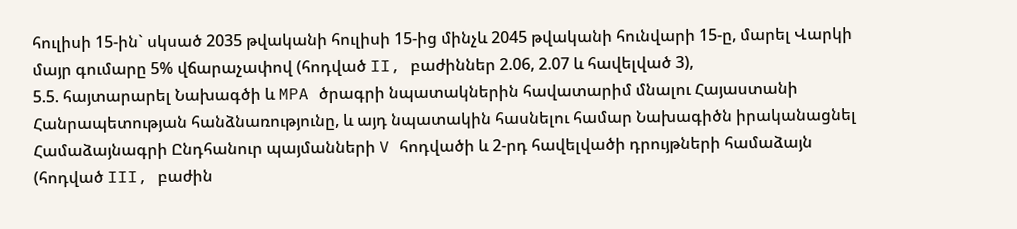հուլիսի 15-ին` սկսած 2035 թվականի հուլիսի 15-ից մինչև 2045 թվականի հունվարի 15-ը, մարել Վարկի մայր գումարը 5% վճարաչափով (հոդված II, բաժիններ 2.06, 2.07 և հավելված 3),
5.5. հայտարարել Նախագծի և MPA ծրագրի նպատակներին հավատարիմ մնալու Հայաստանի Հանրապետության հանձնառությունը, և այդ նպատակին հասնելու համար Նախագիծն իրականացնել Համաձայնագրի Ընդհանուր պայմանների V հոդվածի և 2-րդ հավելվածի դրույթների համաձայն (հոդված III, բաժին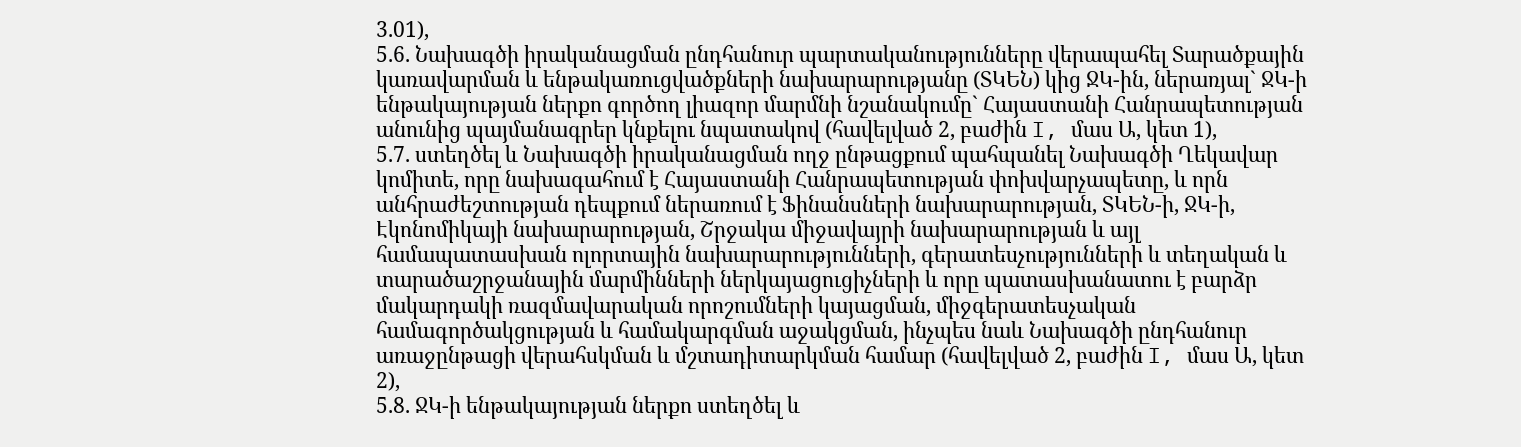3.01),
5.6. Նախագծի իրականացման ընդհանուր պարտականությունները վերապահել Տարածքային կառավարման և ենթակառուցվածքների նախարարությանը (ՏԿԵՆ) կից ՋԿ-ին, ներառյալ` ՋԿ-ի ենթակայության ներքո գործող լիազոր մարմնի նշանակումը` Հայաստանի Հանրապետության անունից պայմանագրեր կնքելու նպատակով (հավելված 2, բաժին I, մաս Ա, կետ 1),
5.7. ստեղծել և Նախագծի իրականացման ողջ ընթացքում պահպանել Նախագծի Ղեկավար կոմիտե, որը նախագահում է Հայաստանի Հանրապետության փոխվարչապետը, և որն անհրաժեշտության դեպքում ներառում է Ֆինանսների նախարարության, ՏԿԵՆ-ի, ՋԿ-ի, Էկոնոմիկայի նախարարության, Շրջակա միջավայրի նախարարության և այլ համապատասխան ոլորտային նախարարությունների, գերատեսչությունների և տեղական և տարածաշրջանային մարմինների ներկայացուցիչների և որը պատասխանատու է բարձր մակարդակի ռազմավարական որոշումների կայացման, միջգերատեսչական համագործակցության և համակարգման աջակցման, ինչպես նաև Նախագծի ընդհանուր առաջընթացի վերահսկման և մշտադիտարկման համար (հավելված 2, բաժին I, մաս Ա, կետ 2),
5.8. ՋԿ-ի ենթակայության ներքո ստեղծել և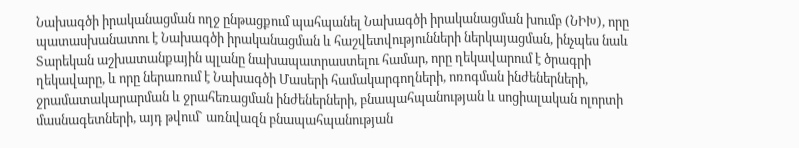Նախագծի իրականացման ողջ ընթացքում պահպանել Նախագծի իրականացման խումբ (ՆԻԽ), որը պատասխանատու է Նախագծի իրականացման և հաշվետվությունների ներկայացման, ինչպես նաև Տարեկան աշխատանքային պլանը նախապատրաստելու համար, որը ղեկավարում է ծրագրի ղեկավարը, և որը ներառում է Նախագծի Մասերի համակարգողների, ոռոգման ինժեներների, ջրամատակարարման և ջրահեռացման ինժեներների, բնապահպանության և սոցիալական ոլորտի մասնագետների, այդ թվում` առնվազն բնապահպանության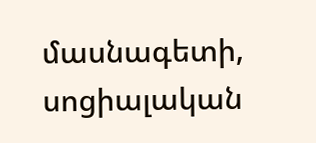մասնագետի, սոցիալական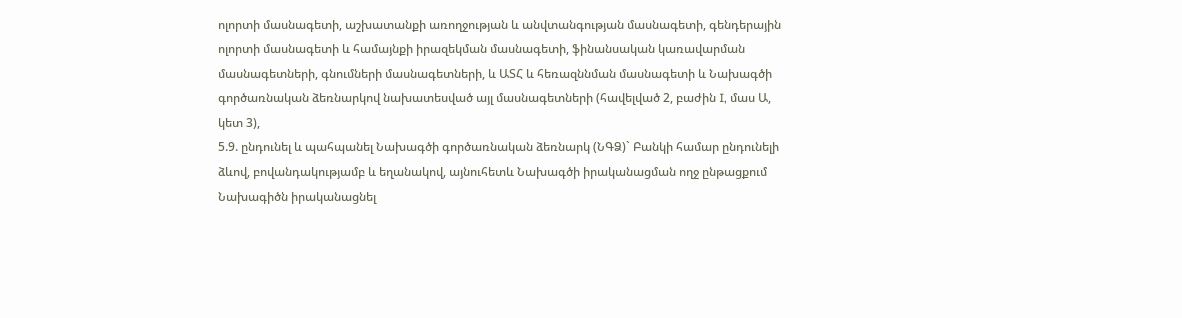ոլորտի մասնագետի, աշխատանքի առողջության և անվտանգության մասնագետի, գենդերային ոլորտի մասնագետի և համայնքի իրազեկման մասնագետի, ֆինանսական կառավարման մասնագետների, գնումների մասնագետների, և ԱՏՀ և հեռազննման մասնագետի և Նախագծի գործառնական ձեռնարկով նախատեսված այլ մասնագետների (հավելված 2, բաժին I, մաս Ա, կետ 3),
5.9. ընդունել և պահպանել Նախագծի գործառնական ձեռնարկ (ՆԳՁ)` Բանկի համար ընդունելի ձևով, բովանդակությամբ և եղանակով, այնուհետև Նախագծի իրականացման ողջ ընթացքում Նախագիծն իրականացնել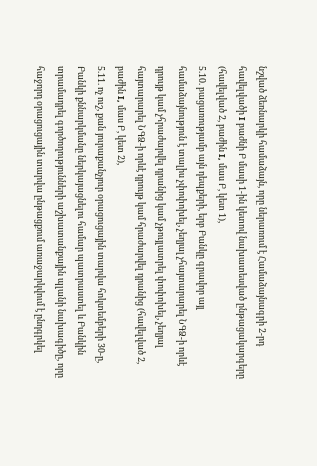նշված ձեռնարկի համաձայն, որը ներառում է Համաձայնագրի 2-րդ հավելվածի I բաժնի Բ մասի 1-ին կետով նախատեսված ընթացակարգերը (հավելված 2, բաժին I, մաս Բ, կետ 1),
5.10. բացառությամբ այն դեպքերի, երբ Բանկը գրավոր այլ համաձայնություն է տալիս չփոփոխել, չեղյալ չհայտարարել ՆԳՁ-ի որևէ դրույթ կամ չհրաժարվել դրանից կամ չթույլատրել փոփոխել, չեղյալ հայտարարել ՆԳՁ-ի որևէ դրույթ կամ հրաժարվել դրանից (հավելված 2, բաժին I, մաս Բ, կետ 2),
5.11. ոչ ուշ, քան յուրաքանչյուր օրացուցային տարվա հոկտեմբերի 30-ը, Բանկի քննարկմանը ներկայացնելու համար պատրաստել և Բանկին տրամադրել գործողությունների աշխատանքային պլանի նախագիծը, որը հաջորդ օրացուցային տարվա ընթացքում առաջարկվում է ընդգրկել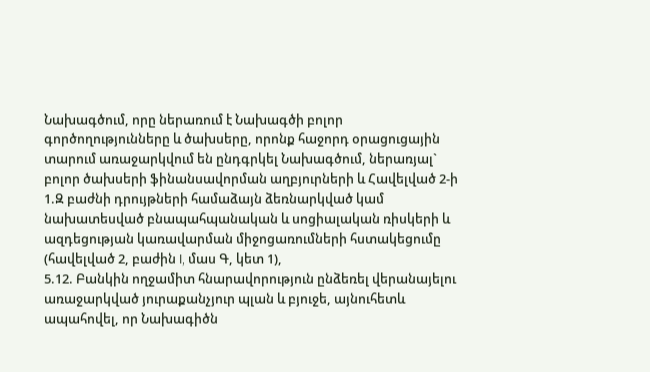Նախագծում, որը ներառում է Նախագծի բոլոր գործողությունները և ծախսերը, որոնք հաջորդ օրացուցային տարում առաջարկվում են ընդգրկել Նախագծում, ներառյալ` բոլոր ծախսերի ֆինանսավորման աղբյուրների և Հավելված 2-ի 1.Զ բաժնի դրույթների համաձայն ձեռնարկված կամ նախատեսված բնապահպանական և սոցիալական ռիսկերի և ազդեցության կառավարման միջոցառումների հստակեցումը (հավելված 2, բաժին I, մաս Գ, կետ 1),
5.12. Բանկին ողջամիտ հնարավորություն ընձեռել վերանայելու առաջարկված յուրաքանչյուր պլան և բյուջե, այնուհետև ապահովել, որ Նախագիծն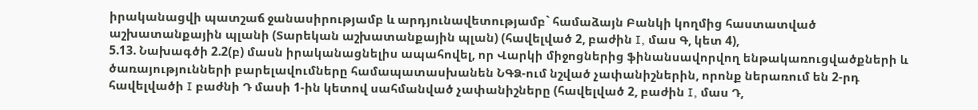իրականացվի պատշաճ ջանասիրությամբ և արդյունավետությամբ` համաձայն Բանկի կողմից հաստատված աշխատանքային պլանի (Տարեկան աշխատանքային պլան) (հավելված 2, բաժին I, մաս Գ, կետ 4),
5.13. Նախագծի 2.2(բ) մասն իրականացնելիս ապահովել, որ Վարկի միջոցներից ֆինանսավորվող ենթակառուցվածքների և ծառայությունների բարելավումները համապատասխանեն ՆԳՁ-ում նշված չափանիշներին, որոնք ներառում են 2-րդ հավելվածի I բաժնի Դ մասի 1-ին կետով սահմանված չափանիշները (հավելված 2, բաժին I, մաս Դ,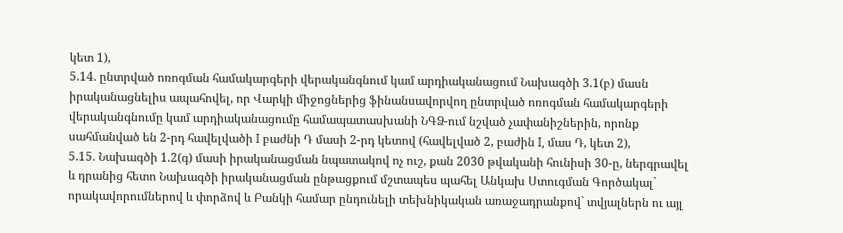կետ 1),
5.14. ընտրված ոռոգման համակարգերի վերականգնում կամ արդիականացում Նախագծի 3.1(բ) մասն իրականացնելիս ապահովել, որ Վարկի միջոցներից ֆինանսավորվող ընտրված ոռոգման համակարգերի վերականգնումը կամ արդիականացումը համապատասխանի ՆԳՁ-ում նշված չափանիշներին, որոնք սահմանված են 2-րդ հավելվածի I բաժնի Դ մասի 2-րդ կետով (հավելված 2, բաժին I, մաս Դ, կետ 2),
5.15. Նախագծի 1.2(գ) մասի իրականացման նպատակով ոչ ուշ, քան 2030 թվականի հունիսի 30-ը, ներգրավել և դրանից հետո Նախագծի իրականացման ընթացքում մշտապես պահել Անկախ Ստուգման Գործակալ` որակավորումներով և փորձով և Բանկի համար ընդունելի տեխնիկական առաջադրանքով` տվյալներն ու այլ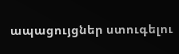ապացույցներ ստուգելու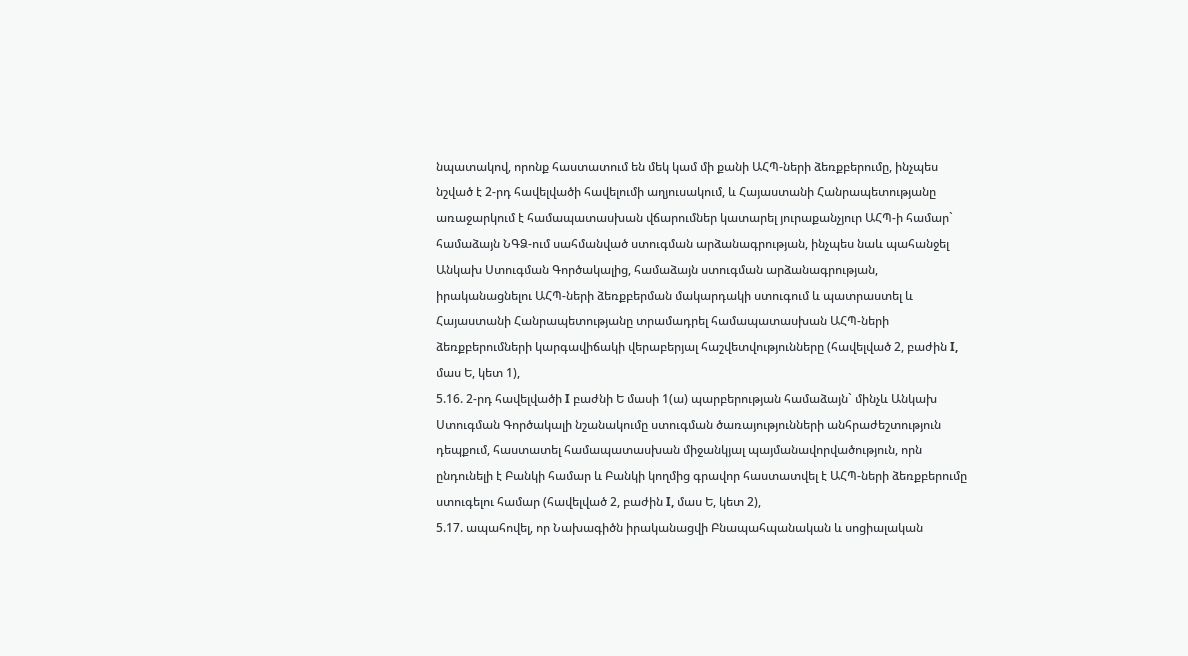նպատակով, որոնք հաստատում են մեկ կամ մի քանի ԱՀՊ-ների ձեռքբերումը, ինչպես նշված է 2-րդ հավելվածի հավելումի աղյուսակում, և Հայաստանի Հանրապետությանը առաջարկում է համապատասխան վճարումներ կատարել յուրաքանչյուր ԱՀՊ-ի համար` համաձայն ՆԳՁ-ում սահմանված ստուգման արձանագրության, ինչպես նաև պահանջել Անկախ Ստուգման Գործակալից, համաձայն ստուգման արձանագրության, իրականացնելու ԱՀՊ-ների ձեռքբերման մակարդակի ստուգում և պատրաստել և Հայաստանի Հանրապետությանը տրամադրել համապատասխան ԱՀՊ-ների ձեռքբերումների կարգավիճակի վերաբերյալ հաշվետվությունները (հավելված 2, բաժին I, մաս Ե, կետ 1),
5.16. 2-րդ հավելվածի I բաժնի Ե մասի 1(ա) պարբերության համաձայն` մինչև Անկախ Ստուգման Գործակալի նշանակումը ստուգման ծառայությունների անհրաժեշտություն դեպքում, հաստատել համապատասխան միջանկյալ պայմանավորվածություն, որն ընդունելի է Բանկի համար և Բանկի կողմից գրավոր հաստատվել է ԱՀՊ-ների ձեռքբերումը ստուգելու համար (հավելված 2, բաժին I, մաս Ե, կետ 2),
5.17. ապահովել, որ Նախագիծն իրականացվի Բնապահպանական և սոցիալական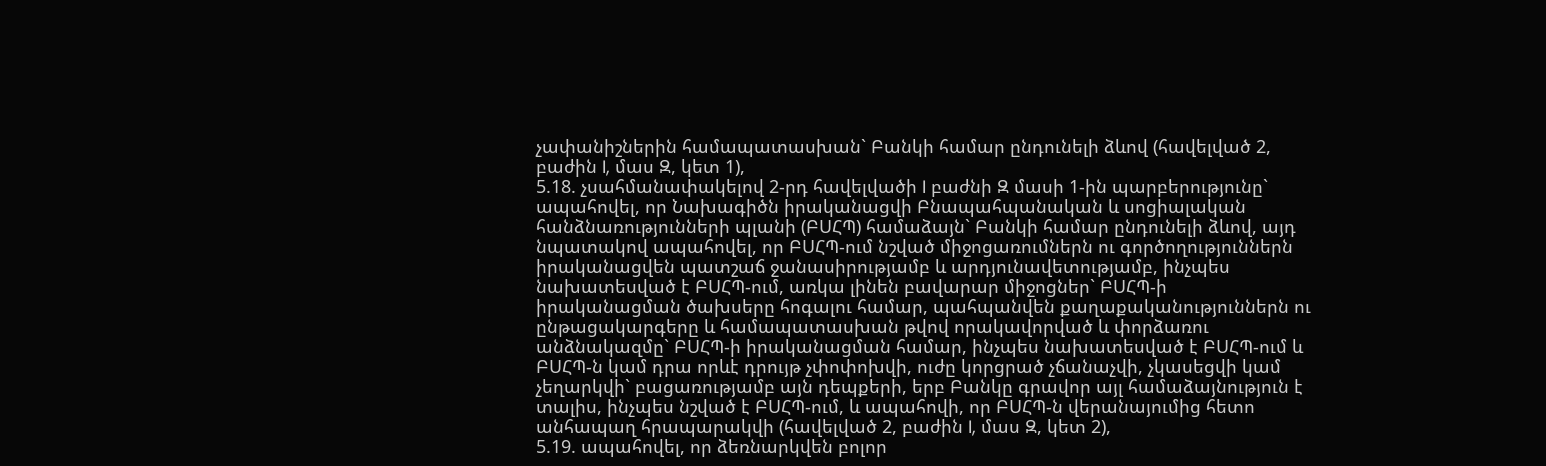չափանիշներին համապատասխան` Բանկի համար ընդունելի ձևով (հավելված 2, բաժին I, մաս Զ, կետ 1),
5.18. չսահմանափակելով 2-րդ հավելվածի I բաժնի Զ մասի 1-ին պարբերությունը` ապահովել, որ Նախագիծն իրականացվի Բնապահպանական և սոցիալական հանձնառությունների պլանի (ԲՍՀՊ) համաձայն` Բանկի համար ընդունելի ձևով, այդ նպատակով ապահովել, որ ԲՍՀՊ-ում նշված միջոցառումներն ու գործողություններն իրականացվեն պատշաճ ջանասիրությամբ և արդյունավետությամբ, ինչպես նախատեսված է ԲՍՀՊ-ում, առկա լինեն բավարար միջոցներ` ԲՍՀՊ-ի իրականացման ծախսերը հոգալու համար, պահպանվեն քաղաքականություններն ու ընթացակարգերը և համապատասխան թվով որակավորված և փորձառու անձնակազմը` ԲՍՀՊ-ի իրականացման համար, ինչպես նախատեսված է ԲՍՀՊ-ում և ԲՍՀՊ-ն կամ դրա որևէ դրույթ չփոփոխվի, ուժը կորցրած չճանաչվի, չկասեցվի կամ չեղարկվի` բացառությամբ այն դեպքերի, երբ Բանկը գրավոր այլ համաձայնություն է տալիս, ինչպես նշված է ԲՍՀՊ-ում, և ապահովի, որ ԲՍՀՊ-ն վերանայումից հետո անհապաղ հրապարակվի (հավելված 2, բաժին I, մաս Զ, կետ 2),
5.19. ապահովել, որ ձեռնարկվեն բոլոր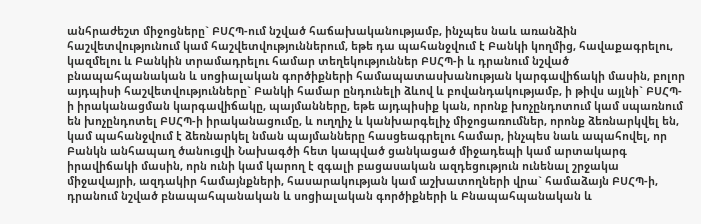անհրաժեշտ միջոցները` ԲՍՀՊ-ում նշված հաճախականությամբ, ինչպես նաև առանձին հաշվետվությունում կամ հաշվետվություններում, եթե դա պահանջվում է Բանկի կողմից, հավաքագրելու, կազմելու և Բանկին տրամադրելու համար տեղեկություններ ԲՍՀՊ-ի և դրանում նշված բնապահպանական և սոցիալական գործիքների համապատասխանության կարգավիճակի մասին, բոլոր այդպիսի հաշվետվությունները` Բանկի համար ընդունելի ձևով և բովանդակությամբ, ի թիվս այլնի` ԲՍՀՊ-ի իրականացման կարգավիճակը, պայմանները, եթե այդպիսիք կան, որոնք խոչընդոտում կամ սպառնում են խոչընդոտել ԲՍՀՊ-ի իրականացումը, և ուղղիչ և կանխարգելիչ միջոցառումներ, որոնք ձեռնարկվել են, կամ պահանջվում է ձեռնարկել նման պայմանները հասցեագրելու համար, ինչպես նաև ապահովել, որ Բանկն անհապաղ ծանուցվի Նախագծի հետ կապված ցանկացած միջադեպի կամ արտակարգ իրավիճակի մասին, որն ունի կամ կարող է զգալի բացասական ազդեցություն ունենալ շրջակա միջավայրի, ազդակիր համայնքների, հասարակության կամ աշխատողների վրա` համաձայն ԲՍՀՊ-ի, դրանում նշված բնապահպանական և սոցիալական գործիքների և Բնապահպանական և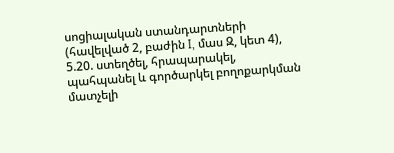սոցիալական ստանդարտների (հավելված 2, բաժին I, մաս Զ, կետ 4),
5.20. ստեղծել, հրապարակել, պահպանել և գործարկել բողոքարկման մատչելի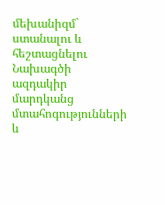մեխանիզմ` ստանալու և հեշտացնելու Նախագծի ազդակիր մարդկանց մտահոգությունների և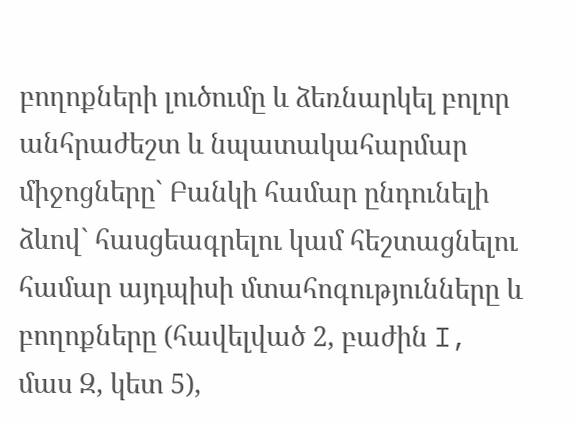բողոքների լուծումը և ձեռնարկել բոլոր անհրաժեշտ և նպատակահարմար միջոցները` Բանկի համար ընդունելի ձևով` հասցեագրելու կամ հեշտացնելու համար այդպիսի մտահոգությունները և բողոքները (հավելված 2, բաժին I, մաս Զ, կետ 5),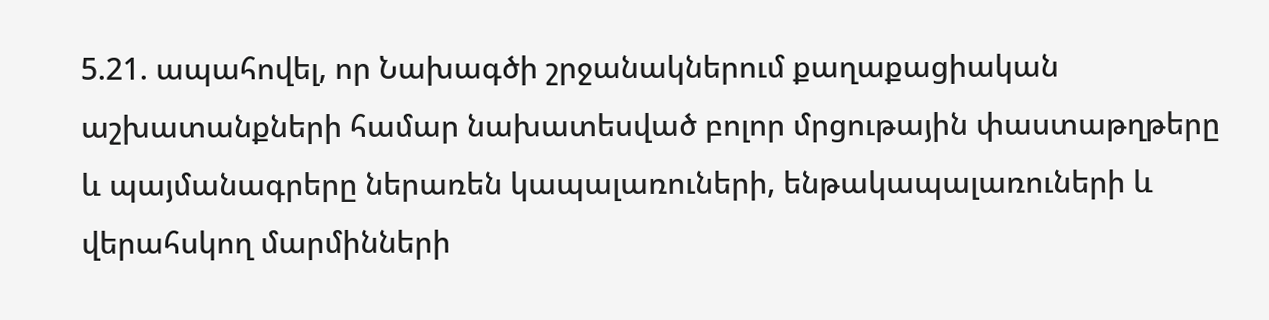5.21. ապահովել, որ Նախագծի շրջանակներում քաղաքացիական աշխատանքների համար նախատեսված բոլոր մրցութային փաստաթղթերը և պայմանագրերը ներառեն կապալառուների, ենթակապալառուների և վերահսկող մարմինների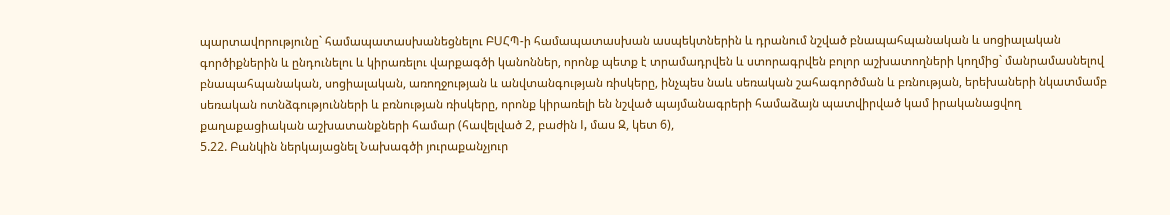պարտավորությունը` համապատասխանեցնելու ԲՍՀՊ-ի համապատասխան ասպեկտներին և դրանում նշված բնապահպանական և սոցիալական գործիքներին և ընդունելու և կիրառելու վարքագծի կանոններ, որոնք պետք է տրամադրվեն և ստորագրվեն բոլոր աշխատողների կողմից` մանրամասնելով բնապահպանական, սոցիալական, առողջության և անվտանգության ռիսկերը, ինչպես նաև սեռական շահագործման և բռնության, երեխաների նկատմամբ սեռական ոտնձգությունների և բռնության ռիսկերը, որոնք կիրառելի են նշված պայմանագրերի համաձայն պատվիրված կամ իրականացվող քաղաքացիական աշխատանքների համար (հավելված 2, բաժին I, մաս Զ, կետ 6),
5.22. Բանկին ներկայացնել Նախագծի յուրաքանչյուր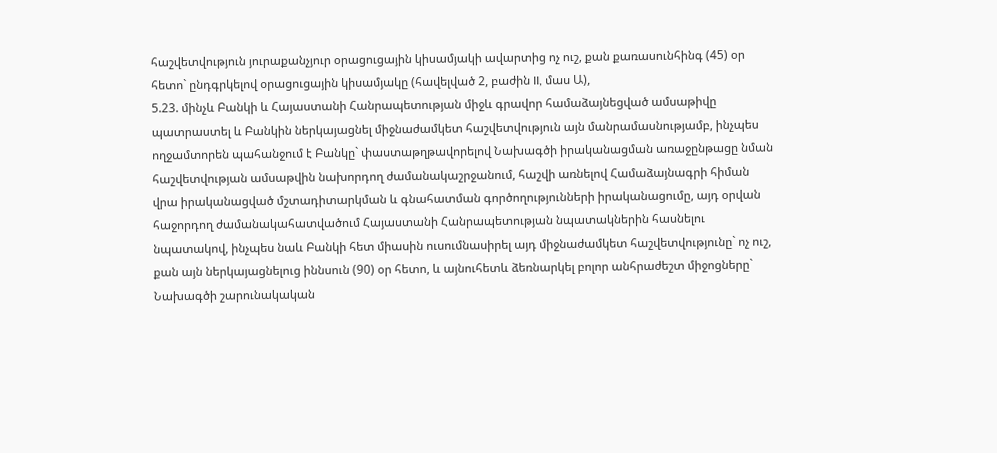հաշվետվություն յուրաքանչյուր օրացուցային կիսամյակի ավարտից ոչ ուշ, քան քառասունհինգ (45) օր հետո` ընդգրկելով օրացուցային կիսամյակը (հավելված 2, բաժին II, մաս Ա),
5.23. մինչև Բանկի և Հայաստանի Հանրապետության միջև գրավոր համաձայնեցված ամսաթիվը պատրաստել և Բանկին ներկայացնել միջնաժամկետ հաշվետվություն այն մանրամասնությամբ, ինչպես ողջամտորեն պահանջում է Բանկը` փաստաթղթավորելով Նախագծի իրականացման առաջընթացը նման հաշվետվության ամսաթվին նախորդող ժամանակաշրջանում, հաշվի առնելով Համաձայնագրի հիման վրա իրականացված մշտադիտարկման և գնահատման գործողությունների իրականացումը, այդ օրվան հաջորդող ժամանակահատվածում Հայաստանի Հանրապետության նպատակներին հասնելու նպատակով, ինչպես նաև Բանկի հետ միասին ուսումնասիրել այդ միջնաժամկետ հաշվետվությունը` ոչ ուշ, քան այն ներկայացնելուց իննսուն (90) օր հետո, և այնուհետև ձեռնարկել բոլոր անհրաժեշտ միջոցները` Նախագծի շարունակական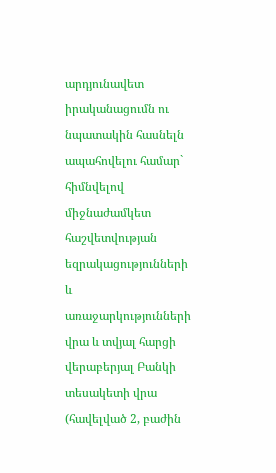արդյունավետ իրականացումն ու նպատակին հասնելն ապահովելու համար` հիմնվելով միջնաժամկետ հաշվետվության եզրակացությունների և առաջարկությունների վրա և տվյալ հարցի վերաբերյալ Բանկի տեսակետի վրա (հավելված 2, բաժին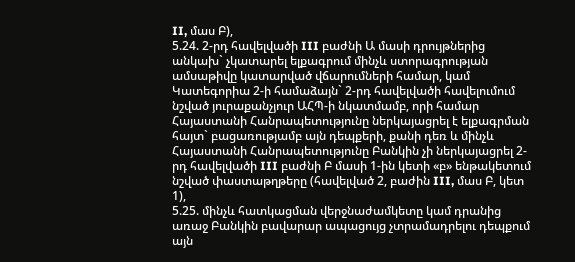II, մաս Բ),
5.24. 2-րդ հավելվածի III բաժնի Ա մասի դրույթներից անկախ` չկատարել ելքագրում մինչև ստորագրության ամսաթիվը կատարված վճարումների համար, կամ Կատեգորիա 2-ի համաձայն` 2-րդ հավելվածի հավելումում նշված յուրաքանչյուր ԱՀՊ-ի նկատմամբ, որի համար Հայաստանի Հանրապետությունը ներկայացրել է ելքագրման հայտ` բացառությամբ այն դեպքերի, քանի դեռ և մինչև Հայաստանի Հանրապետությունը Բանկին չի ներկայացրել 2-րդ հավելվածի III բաժնի Բ մասի 1-ին կետի «բ» ենթակետում նշված փաստաթղթերը (հավելված 2, բաժին III, մաս Բ, կետ 1),
5.25. մինչև հատկացման վերջնաժամկետը կամ դրանից առաջ Բանկին բավարար ապացույց չտրամադրելու դեպքում այն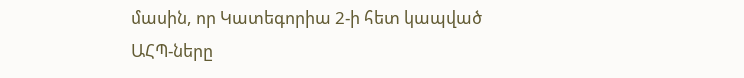մասին, որ Կատեգորիա 2-ի հետ կապված ԱՀՊ-ները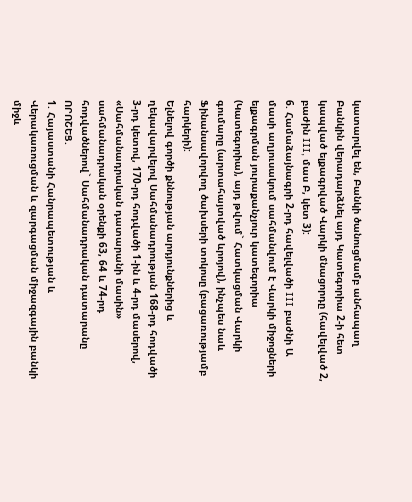կատարվել են, Բանկի ծանուցմամբ անհապաղ Բանկին վերադարձնել այդ Կատեգորիա 2-ի հետ կապված ելքագրված Վարկի մնացորդը (հավելված 2, բաժին III, մաս Բ, կետ 3):
6. Համաձայնագրի 2-րդ հավելվածի III բաժնի Ա մասի աղյուսակում սահմանվում է Վարկի միջոցների ելքագրման յուրաքանչյուր կատեգորիա (Կատեգորիա), այդ թվում` Հատկացման Վարկի գումարը (արտահայտված ևրոյով), ինչպես նաև Ֆինանսավորվող ծախսերի տոկոսը (բացառությամբ հարկերի):
Ելնելով գործի քննության արդյունքներից և ղեկավարվելով Սահմանադրության 168-րդ հոդվածի 3-րդ կետով, 170-րդ հոդվածի 1-ին և 4-րդ մասերով, «Սահմանադրական դատարանի մասին» սահմանադրական օրենքի 63, 64 և 74-րդ հոդվածներով` Սահմանադրական դատարանը ՈՐՈՇԵՑ.
1. Հայաստանի Հանրապետության և Վերակառուցման և զարգացման միջազգային բանկի միջև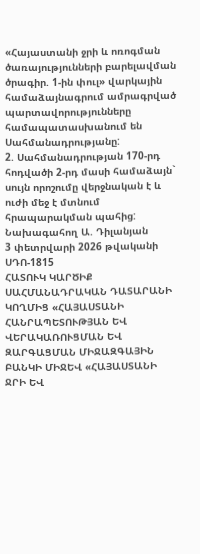«Հայաստանի ջրի և ոռոգման ծառայությունների բարելավման ծրագիր. 1-ին փուլ» վարկային համաձայնագրում ամրագրված պարտավորությունները համապատասխանում են Սահմանադրությանը:
2. Սահմանադրության 170-րդ հոդվածի 2-րդ մասի համաձայն` սույն որոշումը վերջնական է և ուժի մեջ է մտնում հրապարակման պահից:
Նախագահող Ա. Դիլանյան
3 փետրվարի 2026 թվականի
ՍԴՈ-1815
ՀԱՏՈՒԿ ԿԱՐԾԻՔ
ՍԱՀՄԱՆԱԴՐԱԿԱՆ ԴԱՏԱՐԱՆԻ ԿՈՂՄԻՑ «ՀԱՅԱՍՏԱՆԻ ՀԱՆՐԱՊԵՏՈՒԹՅԱՆ ԵՎ ՎԵՐԱԿԱՌՈՒՑՄԱՆ ԵՎ ԶԱՐԳԱՑՄԱՆ ՄԻՋԱԶԳԱՅԻՆ ԲԱՆԿԻ ՄԻՋԵՎ «ՀԱՅԱՍՏԱՆԻ ՋՐԻ ԵՎ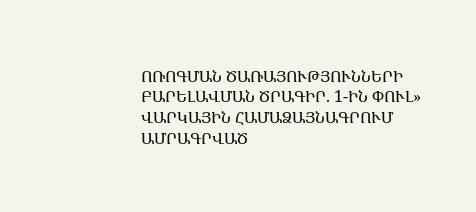ՈՌՈԳՄԱՆ ԾԱՌԱՅՈՒԹՅՈՒՆՆԵՐԻ ԲԱՐԵԼԱՎՄԱՆ ԾՐԱԳԻՐ. 1-ԻՆ ՓՈՒԼ» ՎԱՐԿԱՅԻՆ ՀԱՄԱՁԱՅՆԱԳՐՈՒՄ ԱՄՐԱԳՐՎԱԾ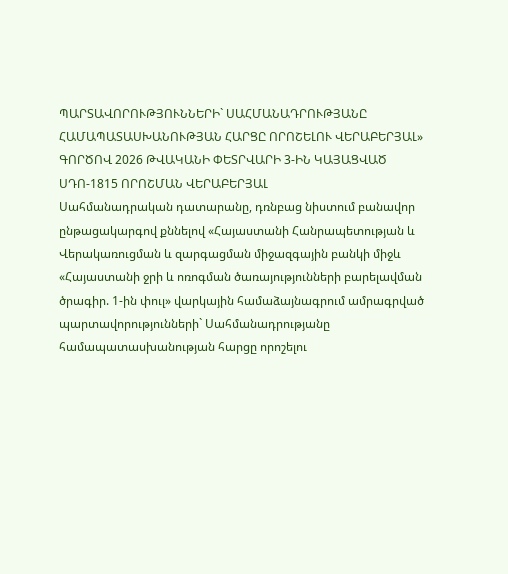ՊԱՐՏԱՎՈՐՈՒԹՅՈՒՆՆԵՐԻ` ՍԱՀՄԱՆԱԴՐՈՒԹՅԱՆԸ ՀԱՄԱՊԱՏԱՍԽԱՆՈՒԹՅԱՆ ՀԱՐՑԸ ՈՐՈՇԵԼՈՒ ՎԵՐԱԲԵՐՅԱԼ» ԳՈՐԾՈՎ 2026 ԹՎԱԿԱՆԻ ՓԵՏՐՎԱՐԻ 3-ԻՆ ԿԱՅԱՑՎԱԾ ՍԴՈ-1815 ՈՐՈՇՄԱՆ ՎԵՐԱԲԵՐՅԱԼ
Սահմանադրական դատարանը, դռնբաց նիստում բանավոր ընթացակարգով քննելով «Հայաստանի Հանրապետության և Վերակառուցման և զարգացման միջազգային բանկի միջև «Հայաստանի ջրի և ոռոգման ծառայությունների բարելավման ծրագիր. 1-ին փուլ» վարկային համաձայնագրում ամրագրված պարտավորությունների` Սահմանադրությանը համապատասխանության հարցը որոշելու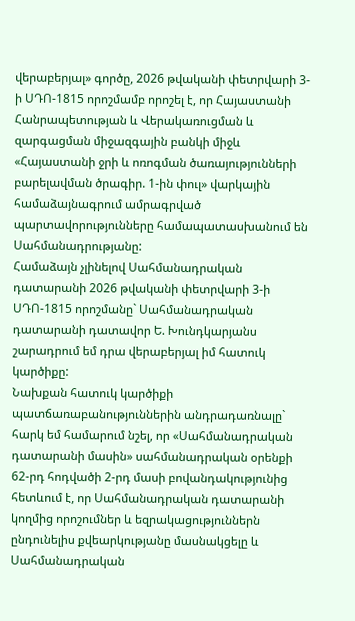վերաբերյալ» գործը, 2026 թվականի փետրվարի 3-ի ՍԴՈ-1815 որոշմամբ որոշել է, որ Հայաստանի Հանրապետության և Վերակառուցման և զարգացման միջազգային բանկի միջև «Հայաստանի ջրի և ոռոգման ծառայությունների բարելավման ծրագիր. 1-ին փուլ» վարկային համաձայնագրում ամրագրված պարտավորությունները համապատասխանում են Սահմանադրությանը:
Համաձայն չլինելով Սահմանադրական դատարանի 2026 թվականի փետրվարի 3-ի ՍԴՈ-1815 որոշմանը` Սահմանադրական դատարանի դատավոր Ե. Խունդկարյանս շարադրում եմ դրա վերաբերյալ իմ հատուկ կարծիքը:
Նախքան հատուկ կարծիքի պատճառաբանություններին անդրադառնալը` հարկ եմ համարում նշել, որ «Սահմանադրական դատարանի մասին» սահմանադրական օրենքի 62-րդ հոդվածի 2-րդ մասի բովանդակությունից հետևում է, որ Սահմանադրական դատարանի կողմից որոշումներ և եզրակացություններն ընդունելիս քվեարկությանը մասնակցելը և Սահմանադրական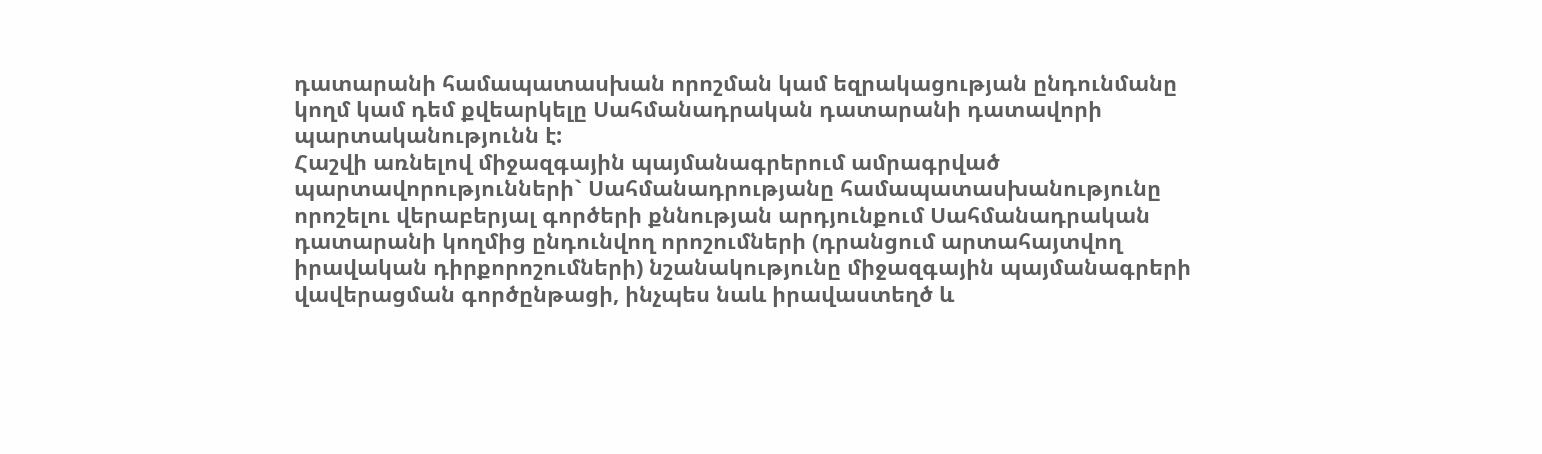դատարանի համապատասխան որոշման կամ եզրակացության ընդունմանը կողմ կամ դեմ քվեարկելը Սահմանադրական դատարանի դատավորի պարտականությունն է:
Հաշվի առնելով միջազգային պայմանագրերում ամրագրված պարտավորությունների` Սահմանադրությանը համապատասխանությունը որոշելու վերաբերյալ գործերի քննության արդյունքում Սահմանադրական դատարանի կողմից ընդունվող որոշումների (դրանցում արտահայտվող իրավական դիրքորոշումների) նշանակությունը միջազգային պայմանագրերի վավերացման գործընթացի, ինչպես նաև իրավաստեղծ և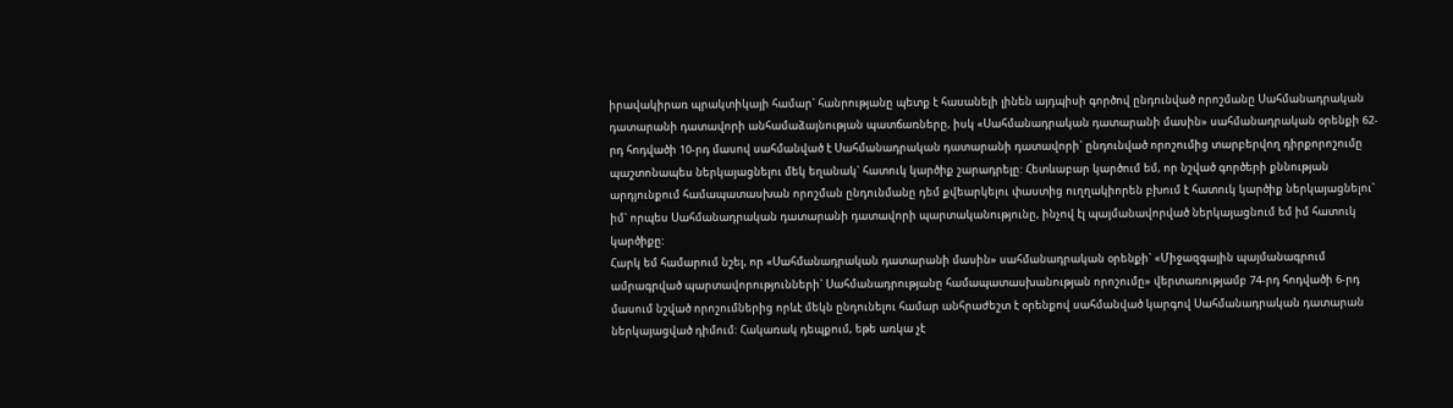իրավակիրառ պրակտիկայի համար` հանրությանը պետք է հասանելի լինեն այդպիսի գործով ընդունված որոշմանը Սահմանադրական դատարանի դատավորի անհամաձայնության պատճառները, իսկ «Սահմանադրական դատարանի մասին» սահմանադրական օրենքի 62-րդ հոդվածի 10-րդ մասով սահմանված է Սահմանադրական դատարանի դատավորի` ընդունված որոշումից տարբերվող դիրքորոշումը պաշտոնապես ներկայացնելու մեկ եղանակ` հատուկ կարծիք շարադրելը: Հետևաբար կարծում եմ, որ նշված գործերի քննության արդյունքում համապատասխան որոշման ընդունմանը դեմ քվեարկելու փաստից ուղղակիորեն բխում է հատուկ կարծիք ներկայացնելու` իմ` որպես Սահմանադրական դատարանի դատավորի պարտականությունը, ինչով էլ պայմանավորված ներկայացնում եմ իմ հատուկ կարծիքը:
Հարկ եմ համարում նշել, որ «Սահմանադրական դատարանի մասին» սահմանադրական օրենքի` «Միջազգային պայմանագրում ամրագրված պարտավորությունների` Սահմանադրությանը համապատասխանության որոշումը» վերտառությամբ 74-րդ հոդվածի 6-րդ մասում նշված որոշումներից որևէ մեկն ընդունելու համար անհրաժեշտ է օրենքով սահմանված կարգով Սահմանադրական դատարան ներկայացված դիմում: Հակառակ դեպքում, եթե առկա չէ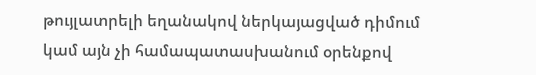թույլատրելի եղանակով ներկայացված դիմում կամ այն չի համապատասխանում օրենքով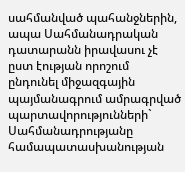սահմանված պահանջներին, ապա Սահմանադրական դատարանն իրավասու չէ ըստ էության որոշում ընդունել միջազգային պայմանագրում ամրագրված պարտավորությունների` Սահմանադրությանը համապատասխանության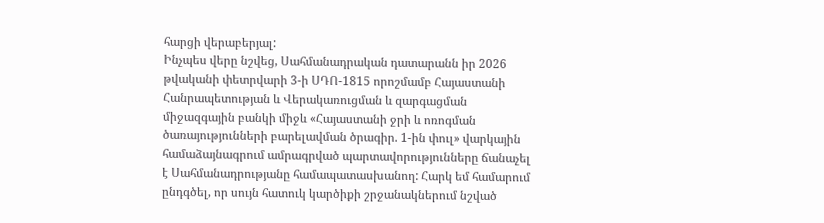հարցի վերաբերյալ:
Ինչպես վերը նշվեց, Սահմանադրական դատարանն իր 2026 թվականի փետրվարի 3-ի ՍԴՈ-1815 որոշմամբ Հայաստանի Հանրապետության և Վերակառուցման և զարգացման միջազգային բանկի միջև «Հայաստանի ջրի և ոռոգման ծառայությունների բարելավման ծրագիր. 1-ին փուլ» վարկային համաձայնագրում ամրագրված պարտավորությունները ճանաչել է Սահմանադրությանը համապատասխանող: Հարկ եմ համարում ընդգծել, որ սույն հատուկ կարծիքի շրջանակներում նշված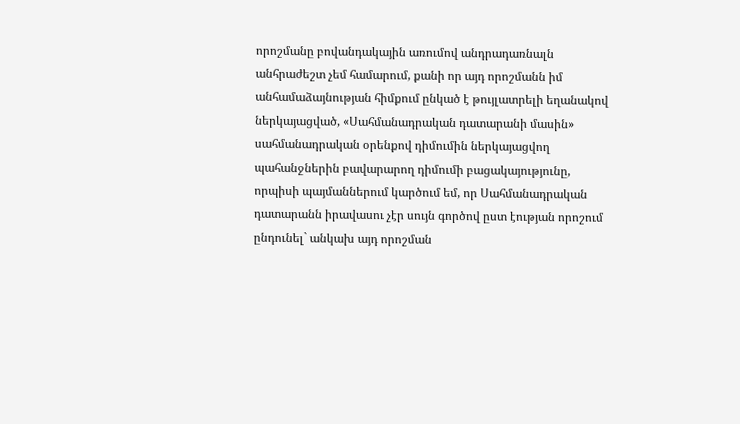որոշմանը բովանդակային առումով անդրադառնալն անհրաժեշտ չեմ համարում, քանի որ այդ որոշմանն իմ անհամաձայնության հիմքում ընկած է թույլատրելի եղանակով ներկայացված, «Սահմանադրական դատարանի մասին» սահմանադրական օրենքով դիմումին ներկայացվող պահանջներին բավարարող դիմումի բացակայությունը, որպիսի պայմաններում կարծում եմ, որ Սահմանադրական դատարանն իրավասու չէր սույն գործով ըստ էության որոշում ընդունել` անկախ այդ որոշման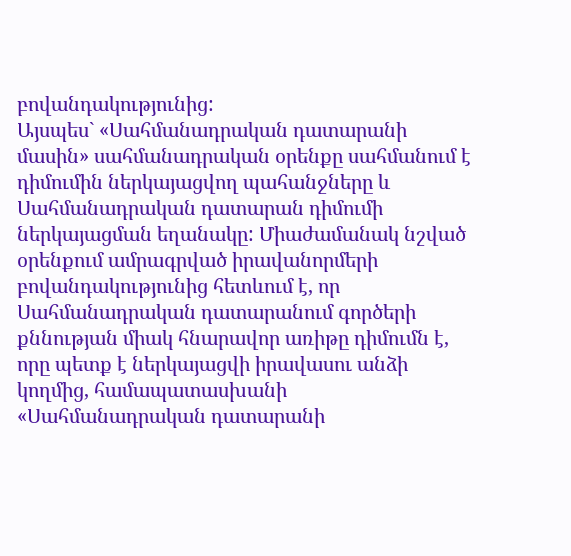բովանդակությունից:
Այսպես` «Սահմանադրական դատարանի մասին» սահմանադրական օրենքը սահմանում է դիմումին ներկայացվող պահանջները և Սահմանադրական դատարան դիմումի ներկայացման եղանակը: Միաժամանակ նշված օրենքում ամրագրված իրավանորմերի բովանդակությունից հետևում է, որ Սահմանադրական դատարանում գործերի քննության միակ հնարավոր առիթը դիմումն է, որը պետք է ներկայացվի իրավասու անձի կողմից, համապատասխանի «Սահմանադրական դատարանի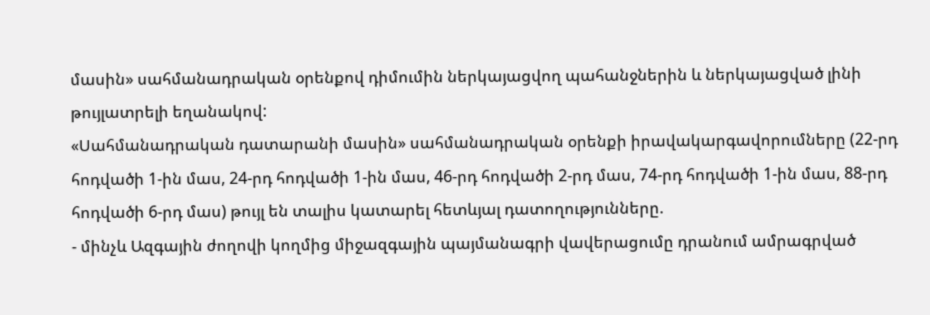մասին» սահմանադրական օրենքով դիմումին ներկայացվող պահանջներին և ներկայացված լինի թույլատրելի եղանակով:
«Սահմանադրական դատարանի մասին» սահմանադրական օրենքի իրավակարգավորումները (22-րդ հոդվածի 1-ին մաս, 24-րդ հոդվածի 1-ին մաս, 46-րդ հոդվածի 2-րդ մաս, 74-րդ հոդվածի 1-ին մաս, 88-րդ հոդվածի 6-րդ մաս) թույլ են տալիս կատարել հետևյալ դատողությունները.
- մինչև Ազգային ժողովի կողմից միջազգային պայմանագրի վավերացումը դրանում ամրագրված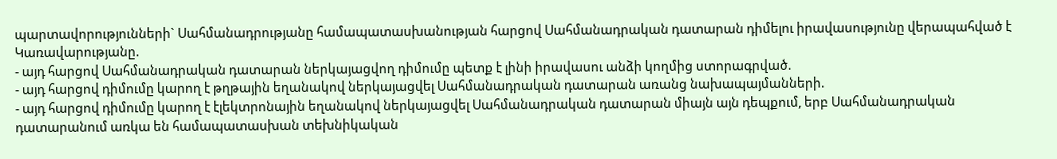պարտավորությունների` Սահմանադրությանը համապատասխանության հարցով Սահմանադրական դատարան դիմելու իրավասությունը վերապահված է Կառավարությանը.
- այդ հարցով Սահմանադրական դատարան ներկայացվող դիմումը պետք է լինի իրավասու անձի կողմից ստորագրված.
- այդ հարցով դիմումը կարող է թղթային եղանակով ներկայացվել Սահմանադրական դատարան առանց նախապայմանների.
- այդ հարցով դիմումը կարող է էլեկտրոնային եղանակով ներկայացվել Սահմանադրական դատարան միայն այն դեպքում, երբ Սահմանադրական դատարանում առկա են համապատասխան տեխնիկական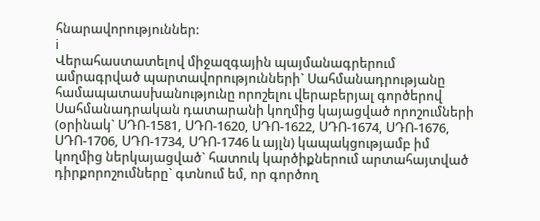հնարավորություններ:
i
Վերահաստատելով միջազգային պայմանագրերում ամրագրված պարտավորությունների` Սահմանադրությանը համապատասխանությունը որոշելու վերաբերյալ գործերով Սահմանադրական դատարանի կողմից կայացված որոշումների (օրինակ` ՍԴՈ-1581, ՍԴՈ-1620, ՍԴՈ-1622, ՍԴՈ-1674, ՍԴՈ-1676, ՍԴՈ-1706, ՍԴՈ-1734, ՍԴՈ-1746 և այլն) կապակցությամբ իմ կողմից ներկայացված` հատուկ կարծիքներում արտահայտված դիրքորոշումները` գտնում եմ, որ գործող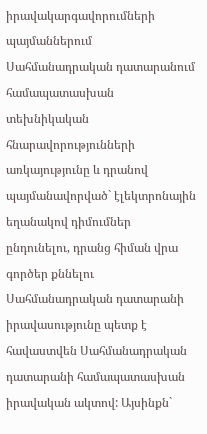իրավակարգավորումների պայմաններում Սահմանադրական դատարանում համապատասխան տեխնիկական հնարավորությունների առկայությունը և դրանով պայմանավորված` էլեկտրոնային եղանակով դիմումներ ընդունելու, դրանց հիման վրա գործեր քննելու Սահմանադրական դատարանի իրավասությունը պետք է հավաստվեն Սահմանադրական դատարանի համապատասխան իրավական ակտով: Այսինքն`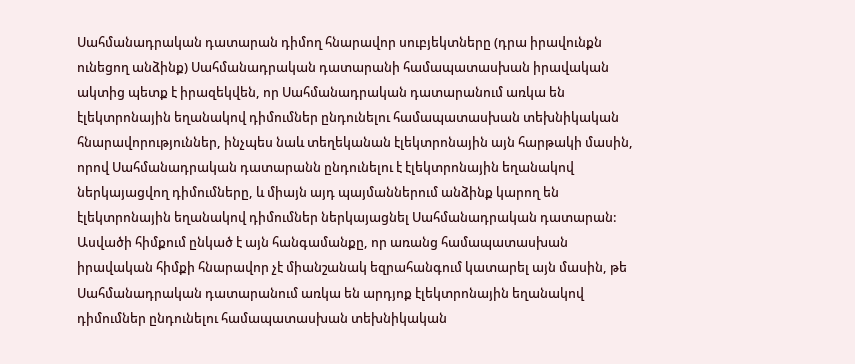Սահմանադրական դատարան դիմող հնարավոր սուբյեկտները (դրա իրավունքն ունեցող անձինք) Սահմանադրական դատարանի համապատասխան իրավական ակտից պետք է իրազեկվեն, որ Սահմանադրական դատարանում առկա են էլեկտրոնային եղանակով դիմումներ ընդունելու համապատասխան տեխնիկական հնարավորություններ, ինչպես նաև տեղեկանան էլեկտրոնային այն հարթակի մասին, որով Սահմանադրական դատարանն ընդունելու է էլեկտրոնային եղանակով ներկայացվող դիմումները, և միայն այդ պայմաններում անձինք կարող են էլեկտրոնային եղանակով դիմումներ ներկայացնել Սահմանադրական դատարան:
Ասվածի հիմքում ընկած է այն հանգամանքը, որ առանց համապատասխան իրավական հիմքի հնարավոր չէ միանշանակ եզրահանգում կատարել այն մասին, թե Սահմանադրական դատարանում առկա են արդյոք էլեկտրոնային եղանակով դիմումներ ընդունելու համապատասխան տեխնիկական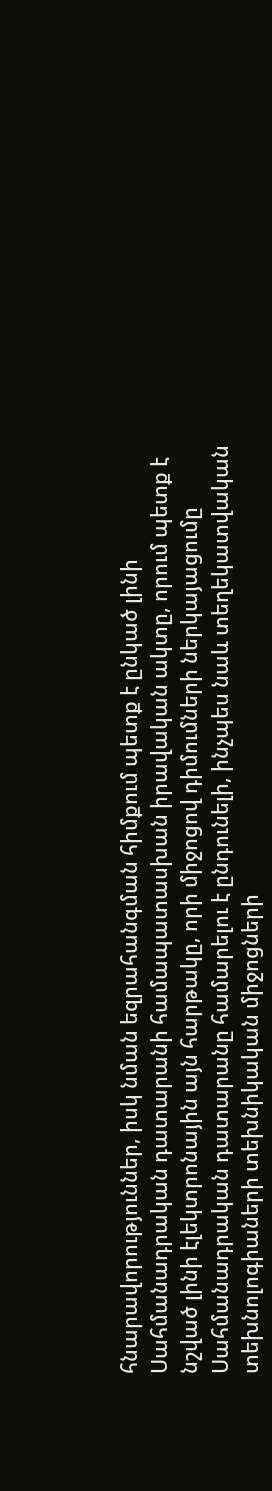հնարավորություններ, իսկ նման եզրահանգման հիմքում պետք է ընկած լինի Սահմանադրական դատարանի համապատասխան իրավական ակտը, որում պետք է նշված լինի էլեկտրոնային այն հարթակը, որի միջոցով դիմումների ներկայացումը Սահմանադրական դատարանը համարելու է ընդունելի, ինչպես նաև տեղեկատվական տեխնոլոգիաների տեխնիկական միջոցների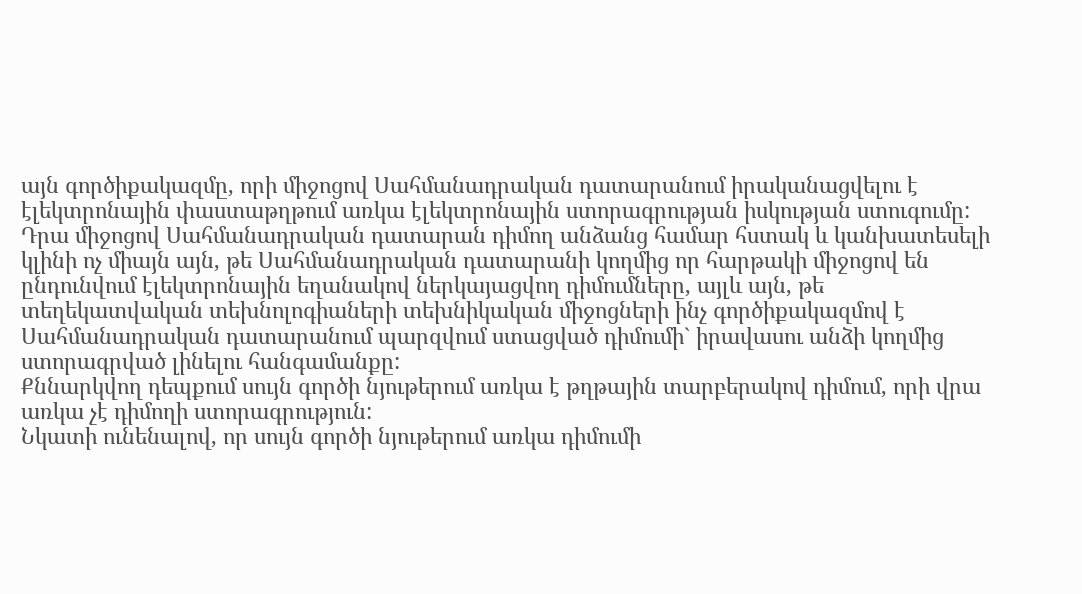այն գործիքակազմը, որի միջոցով Սահմանադրական դատարանում իրականացվելու է էլեկտրոնային փաստաթղթում առկա էլեկտրոնային ստորագրության իսկության ստուգումը: Դրա միջոցով Սահմանադրական դատարան դիմող անձանց համար հստակ և կանխատեսելի կլինի ոչ միայն այն, թե Սահմանադրական դատարանի կողմից որ հարթակի միջոցով են ընդունվում էլեկտրոնային եղանակով ներկայացվող դիմումները, այլև այն, թե տեղեկատվական տեխնոլոգիաների տեխնիկական միջոցների ինչ գործիքակազմով է Սահմանադրական դատարանում պարզվում ստացված դիմումի` իրավասու անձի կողմից ստորագրված լինելու հանգամանքը:
Քննարկվող դեպքում սույն գործի նյութերում առկա է թղթային տարբերակով դիմում, որի վրա առկա չէ դիմողի ստորագրություն:
Նկատի ունենալով, որ սույն գործի նյութերում առկա դիմումի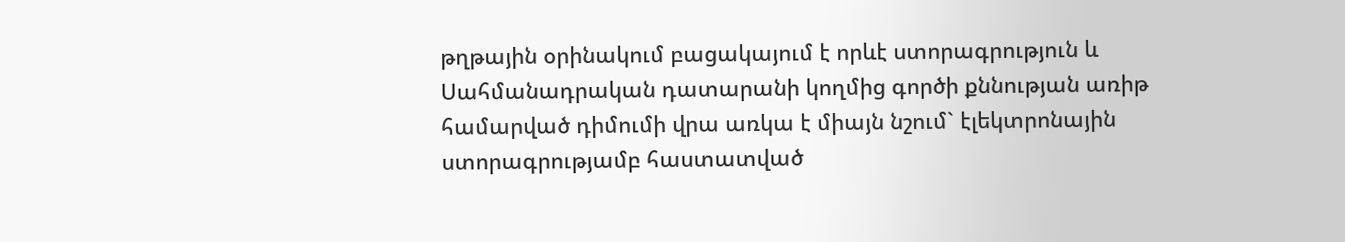թղթային օրինակում բացակայում է որևէ ստորագրություն և Սահմանադրական դատարանի կողմից գործի քննության առիթ համարված դիմումի վրա առկա է միայն նշում` էլեկտրոնային ստորագրությամբ հաստատված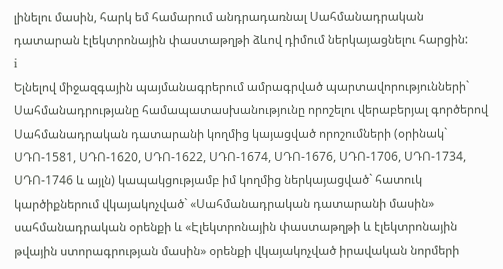լինելու մասին, հարկ եմ համարում անդրադառնալ Սահմանադրական դատարան էլեկտրոնային փաստաթղթի ձևով դիմում ներկայացնելու հարցին:
i
Ելնելով միջազգային պայմանագրերում ամրագրված պարտավորությունների` Սահմանադրությանը համապատասխանությունը որոշելու վերաբերյալ գործերով Սահմանադրական դատարանի կողմից կայացված որոշումների (օրինակ` ՍԴՈ-1581, ՍԴՈ-1620, ՍԴՈ-1622, ՍԴՈ-1674, ՍԴՈ-1676, ՍԴՈ-1706, ՍԴՈ-1734, ՍԴՈ-1746 և այլն) կապակցությամբ իմ կողմից ներկայացված` հատուկ կարծիքներում վկայակոչված` «Սահմանադրական դատարանի մասին» սահմանադրական օրենքի և «Էլեկտրոնային փաստաթղթի և էլեկտրոնային թվային ստորագրության մասին» օրենքի վկայակոչված իրավական նորմերի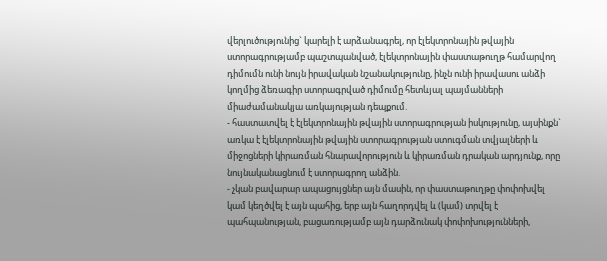վերլուծությունից` կարելի է արձանագրել, որ էլեկտրոնային թվային ստորագրությամբ պաշտպանված, էլեկտրոնային փաստաթուղթ համարվող դիմումն ունի նույն իրավական նշանակությունը, ինչն ունի իրավասու անձի կողմից ձեռագիր ստորագրված դիմումը հետևյալ պայմանների միաժամանակյա առկայության դեպքում.
- հաստատվել է էլեկտրոնային թվային ստորագրության իսկությունը, այսինքն` առկա է էլեկտրոնային թվային ստորագրության ստուգման տվյալների և միջոցների կիրառման հնարավորություն և կիրառման դրական արդյունք, որը նույնականացնում է ստորագրող անձին.
- չկան բավարար ապացույցներ այն մասին, որ փաստաթուղթը փոփոխվել կամ կեղծվել է այն պահից, երբ այն հաղորդվել և (կամ) տրվել է պահպանության, բացառությամբ այն դարձունակ փոփոխությունների,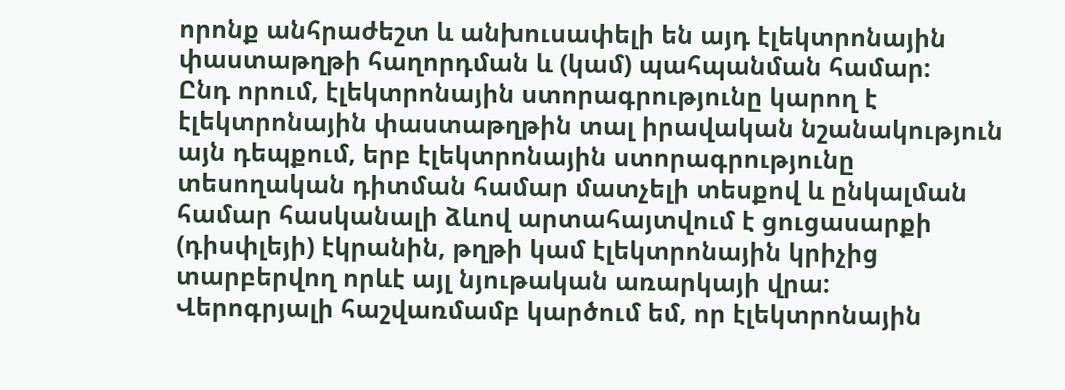որոնք անհրաժեշտ և անխուսափելի են այդ էլեկտրոնային փաստաթղթի հաղորդման և (կամ) պահպանման համար:
Ընդ որում, էլեկտրոնային ստորագրությունը կարող է էլեկտրոնային փաստաթղթին տալ իրավական նշանակություն այն դեպքում, երբ էլեկտրոնային ստորագրությունը տեսողական դիտման համար մատչելի տեսքով և ընկալման համար հասկանալի ձևով արտահայտվում է ցուցասարքի (դիսփլեյի) էկրանին, թղթի կամ էլեկտրոնային կրիչից տարբերվող որևէ այլ նյութական առարկայի վրա:
Վերոգրյալի հաշվառմամբ կարծում եմ, որ էլեկտրոնային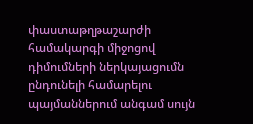փաստաթղթաշարժի համակարգի միջոցով դիմումների ներկայացումն ընդունելի համարելու պայմաններում անգամ սույն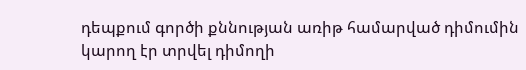դեպքում գործի քննության առիթ համարված դիմումին կարող էր տրվել դիմողի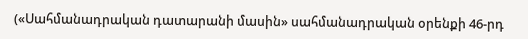(«Սահմանադրական դատարանի մասին» սահմանադրական օրենքի 46-րդ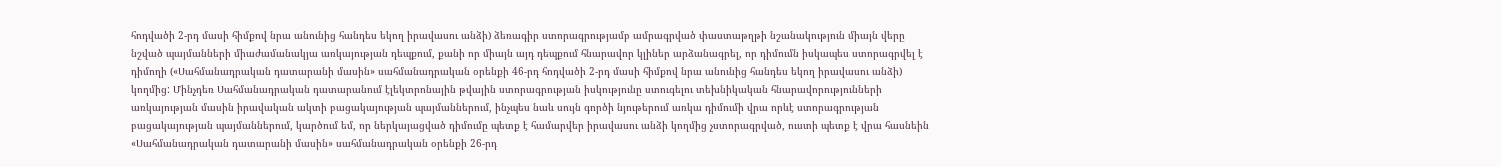հոդվածի 2-րդ մասի հիմքով նրա անունից հանդես եկող իրավասու անձի) ձեռագիր ստորագրությամբ ամրագրված փաստաթղթի նշանակություն միայն վերը նշված պայմանների միաժամանակյա առկայության դեպքում, քանի որ միայն այդ դեպքում հնարավոր կլիներ արձանագրել, որ դիմումն իսկապես ստորագրվել է դիմողի («Սահմանադրական դատարանի մասին» սահմանադրական օրենքի 46-րդ հոդվածի 2-րդ մասի հիմքով նրա անունից հանդես եկող իրավասու անձի) կողմից: Մինչդեռ Սահմանադրական դատարանում էլեկտրոնային թվային ստորագրության իսկությունը ստուգելու տեխնիկական հնարավորությունների առկայության մասին իրավական ակտի բացակայության պայմաններում, ինչպես նաև սույն գործի նյութերում առկա դիմումի վրա որևէ ստորագրության բացակայության պայմաններում, կարծում եմ, որ ներկայացված դիմումը պետք է համարվեր իրավասու անձի կողմից չստորագրված, ուստի պետք է վրա հասնեին «Սահմանադրական դատարանի մասին» սահմանադրական օրենքի 26-րդ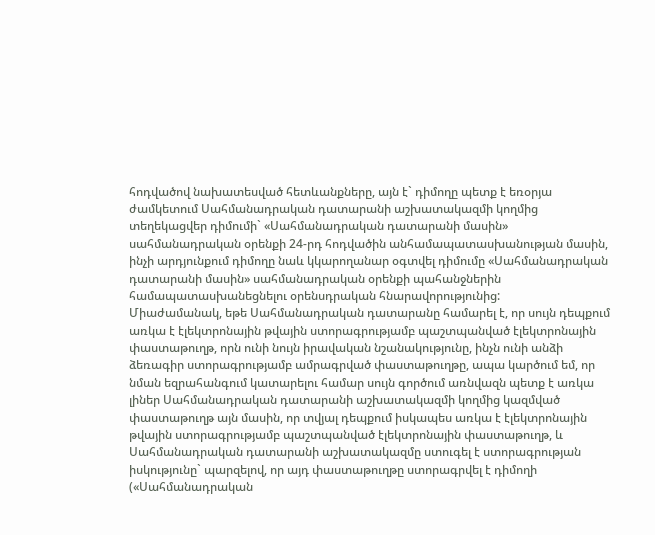հոդվածով նախատեսված հետևանքները, այն է` դիմողը պետք է եռօրյա ժամկետում Սահմանադրական դատարանի աշխատակազմի կողմից տեղեկացվեր դիմումի` «Սահմանադրական դատարանի մասին» սահմանադրական օրենքի 24-րդ հոդվածին անհամապատասխանության մասին, ինչի արդյունքում դիմողը նաև կկարողանար օգտվել դիմումը «Սահմանադրական դատարանի մասին» սահմանադրական օրենքի պահանջներին համապատասխանեցնելու օրենսդրական հնարավորությունից:
Միաժամանակ, եթե Սահմանադրական դատարանը համարել է, որ սույն դեպքում առկա է էլեկտրոնային թվային ստորագրությամբ պաշտպանված էլեկտրոնային փաստաթուղթ, որն ունի նույն իրավական նշանակությունը, ինչն ունի անձի ձեռագիր ստորագրությամբ ամրագրված փաստաթուղթը, ապա կարծում եմ, որ նման եզրահանգում կատարելու համար սույն գործում առնվազն պետք է առկա լիներ Սահմանադրական դատարանի աշխատակազմի կողմից կազմված փաստաթուղթ այն մասին, որ տվյալ դեպքում իսկապես առկա է էլեկտրոնային թվային ստորագրությամբ պաշտպանված էլեկտրոնային փաստաթուղթ, և Սահմանադրական դատարանի աշխատակազմը ստուգել է ստորագրության իսկությունը` պարզելով, որ այդ փաստաթուղթը ստորագրվել է դիմողի («Սահմանադրական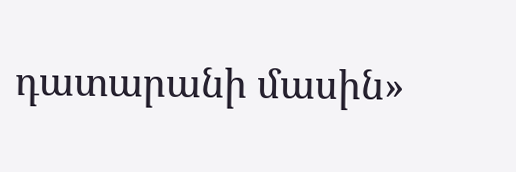դատարանի մասին»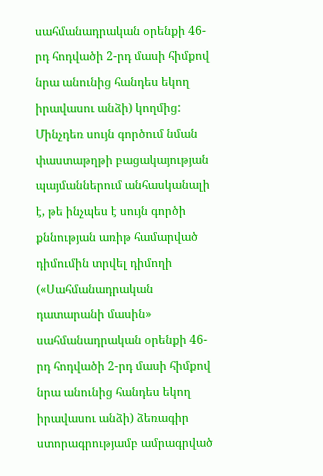սահմանադրական օրենքի 46-րդ հոդվածի 2-րդ մասի հիմքով նրա անունից հանդես եկող իրավասու անձի) կողմից: Մինչդեռ սույն գործում նման փաստաթղթի բացակայության պայմաններում անհասկանալի է, թե ինչպես է սույն գործի քննության առիթ համարված դիմումին տրվել դիմողի («Սահմանադրական դատարանի մասին» սահմանադրական օրենքի 46-րդ հոդվածի 2-րդ մասի հիմքով նրա անունից հանդես եկող իրավասու անձի) ձեռագիր ստորագրությամբ ամրագրված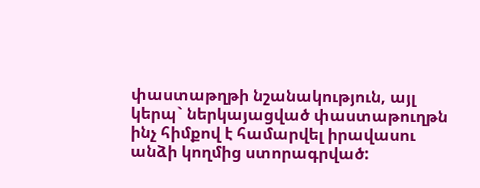փաստաթղթի նշանակություն, այլ կերպ` ներկայացված փաստաթուղթն ինչ հիմքով է համարվել իրավասու անձի կողմից ստորագրված: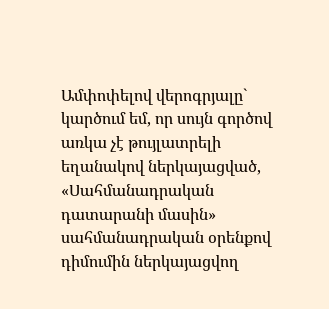Ամփոփելով վերոգրյալը` կարծում եմ, որ սույն գործով առկա չէ թույլատրելի եղանակով ներկայացված, «Սահմանադրական դատարանի մասին» սահմանադրական օրենքով դիմումին ներկայացվող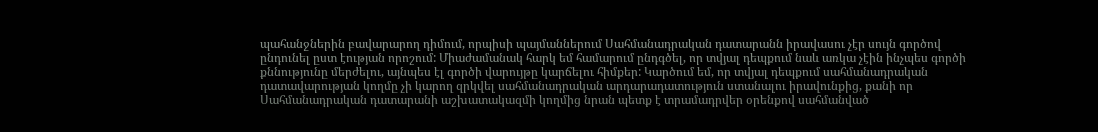պահանջներին բավարարող դիմում, որպիսի պայմաններում Սահմանադրական դատարանն իրավասու չէր սույն գործով ընդունել ըստ էության որոշում: Միաժամանակ հարկ եմ համարում ընդգծել, որ տվյալ դեպքում նաև առկա չէին ինչպես գործի քննությունը մերժելու, այնպես էլ գործի վարույթը կարճելու հիմքեր: Կարծում եմ, որ տվյալ դեպքում սահմանադրական դատավարության կողմը չի կարող զրկվել սահմանադրական արդարադատություն ստանալու իրավունքից, քանի որ Սահմանադրական դատարանի աշխատակազմի կողմից նրան պետք է տրամադրվեր օրենքով սահմանված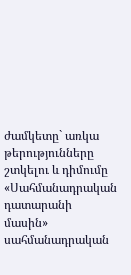ժամկետը` առկա թերությունները շտկելու և դիմումը «Սահմանադրական դատարանի մասին» սահմանադրական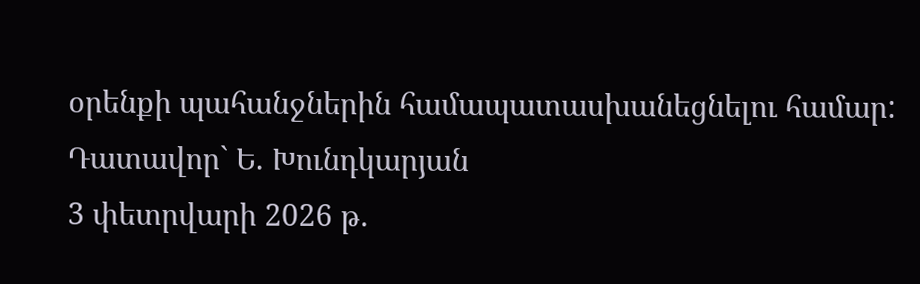օրենքի պահանջներին համապատասխանեցնելու համար:
Դատավոր` Ե. Խունդկարյան
3 փետրվարի 2026 թ.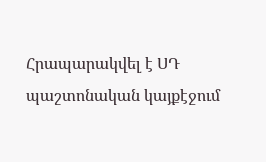Հրապարակվել է ՍԴ պաշտոնական կայքէջում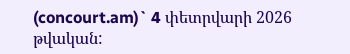(concourt.am)` 4 փետրվարի 2026 թվական: